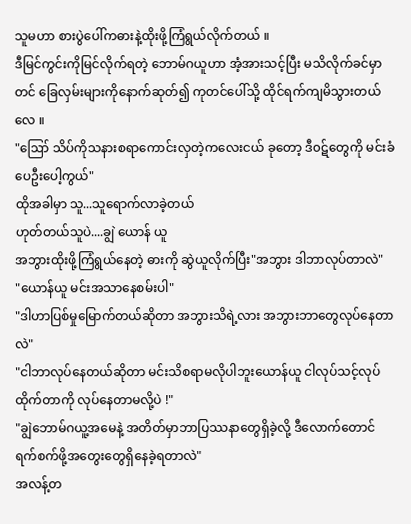သူမဟာ စားပွဲပေါ်ကဓားနဲ့ထိုးဖို့ကြံရွယ်လိုက်တယ် ။
ဒီမြင်ကွင်းကိုမြင်လိုက်ရတဲ့ ဘောမ်ဂယူဟာ အံ့အားသင့်ပြီး မသိလိုက်ခင်မှာတင် ခြေလှမ်းများကိုနောက်ဆုတ်၍ ကုတင်ပေါ်သို့ ထိုင်ရက်ကျမိသွားတယ်လေ ။
"ဪ သိပ်ကိုသနားစရာကောင်းလှတဲ့ကလေးငယ် ခုတော့ ဒီ၀ဋ်တွေကို မင်းခံပေဦးပေါ့ကွယ်"
ထိုအခါမှာ သူ...သူရောက်လာခဲ့တယ်
ဟုတ်တယ်သူပဲ....ချွဲ ယောန် ယူ
အဘွားထိုးဖို့ကြံရွယ်နေတဲ့ ဓားကို ဆွဲယူလိုက်ပြီး"အဘွား ဒါဘာလုပ်တာလဲ"
"ယောန်ယူ မင်းအသာနေစမ်းပါ"
"ဒါဟာပြစ်မှုမြောက်တယ်ဆိုတာ အဘွားသိရဲ့လား အဘွားဘာတွေလုပ်နေတာလဲ"
"ငါဘာလုပ်နေတယ်ဆိုတာ မင်းသိစရာမလိုပါဘူးယောန်ယူ ငါလုပ်သင့်လုပ်ထိုက်တာကို လုပ်နေတာမလို့ပဲ !"
"ချွဲဘောမ်ဂယူ့အမေနဲ့ အတိတ်မှာဘာပြဿနာတွေရှိခဲ့လို့ ဒီလောက်တောင် ရက်စက်ဖို့အတွေးတွေရှိနေခဲ့ရတာလဲ"
အလန့်တ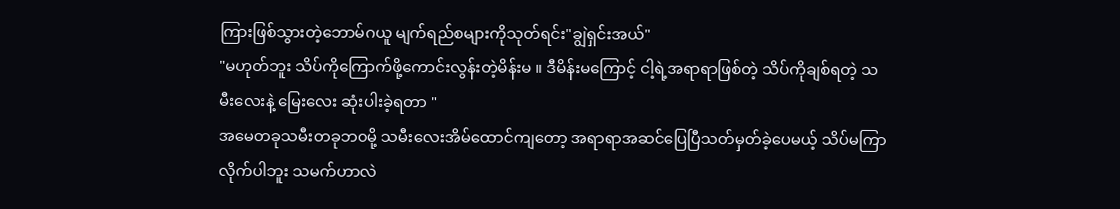ကြားဖြစ်သွားတဲ့ဘောမ်ဂယူ မျက်ရည်စများကိုသုတ်ရင်း"ချွဲရှင်းအယ်"
"မဟုတ်ဘူး သိပ်ကိုကြောက်ဖို့ကောင်းလွန်းတဲ့မိန်းမ ။ ဒီမိန်းမကြောင့် ငါ့ရဲ့အရာရာဖြစ်တဲ့ သိပ်ကိုချစ်ရတဲ့ သမီးလေးနဲ့ မြေးလေး ဆုံးပါးခဲ့ရတာ "
အမေတခုသမီးတခုဘ၀မို့ သမီးလေးအိမ်ထောင်ကျတော့ အရာရာအဆင်ပြေပြီသတ်မှတ်ခဲ့ပေမယ့် သိပ်မကြာလိုက်ပါဘူး သမက်ဟာလဲ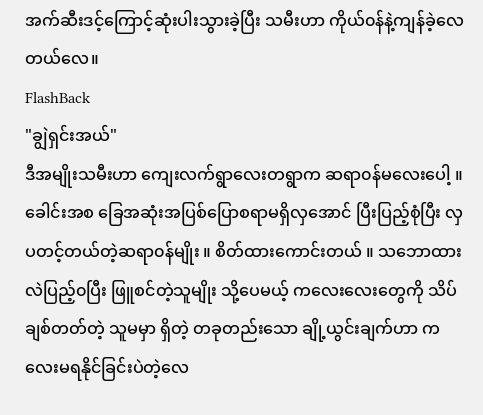အက်ဆီးဒင့်ကြောင့်ဆုံးပါးသွားခဲ့ပြီး သမီးဟာ ကိုယ်၀န်နဲ့ကျန်ခဲ့လေတယ်လေ။
FlashBack
"ချွဲရှင်းအယ်"
ဒီအမျိုးသမီးဟာ ကျေးလက်ရွာလေးတရွာက ဆရာ၀န်မလေးပေါ့ ။ ခေါင်းအစ ခြေအဆုံးအပြစ်ပြောစရာမရှိလှအောင် ပြီးပြည့်စုံပြီး လှပတင့်တယ်တဲ့ဆရာ၀န်မျိုး ။ စိတ်ထားကောင်းတယ် ။ သဘောထားလဲပြည့်၀ပြီး ဖြူစင်တဲ့သူမျိုး သို့ပေမယ့် ကလေးလေးတွေကို သိပ်ချစ်တတ်တဲ့ သူမမှာ ရှိတဲ့ တခုတည်းသော ချို့ယွင်းချက်ဟာ ကလေးမရနိုင်ခြင်းပဲတဲ့လေ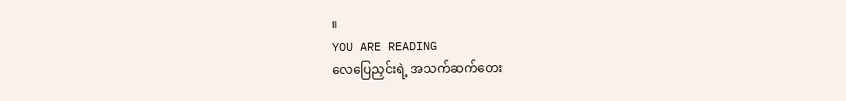။
YOU ARE READING
လေပြေညှင်းရဲ့ အသက်ဆက်တေး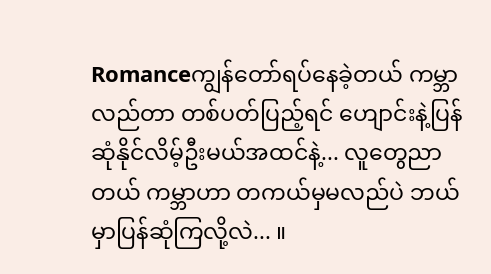Romanceကျွန်တော်ရပ်နေခဲ့တယ် ကမ္ဘာလည်တာ တစ်ပတ်ပြည့်ရင် ဟျောင်းနဲ့ပြန်ဆုံနိုင်လိမ့်ဦးမယ်အထင်နဲ့... လူတွေညာတယ် ကမ္ဘာဟာ တကယ်မှမလည်ပဲ ဘယ်မှာပြန်ဆုံကြလို့လဲ... ။